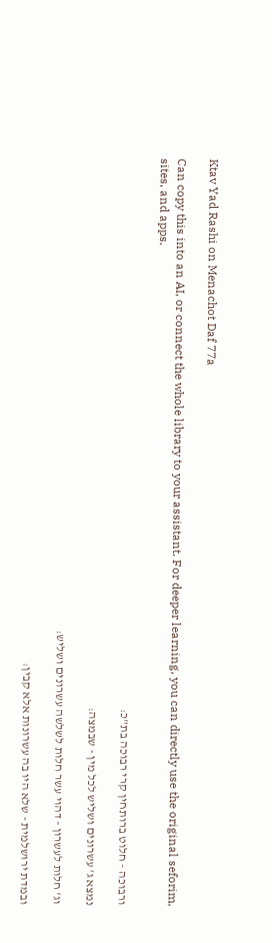Ktav Yad Rashi on Menachot Daf 77a

Can copy this into an AI, or connect the whole library to your assistant. For deeper learning, you can directly use the original seforim, sites, and apps.

ורבוכה - חלוט ברותחין קרי רבוכה בת"כ:

נמצא ג' עשרונים ושליש לכל מין - שבמצה:

וג' חלות לעשרון - דהוי עשר חלות לשלשה עשרונים ושליש:

ובמדת ירושלמית - שלא היו בה עשרונות אלא קבין: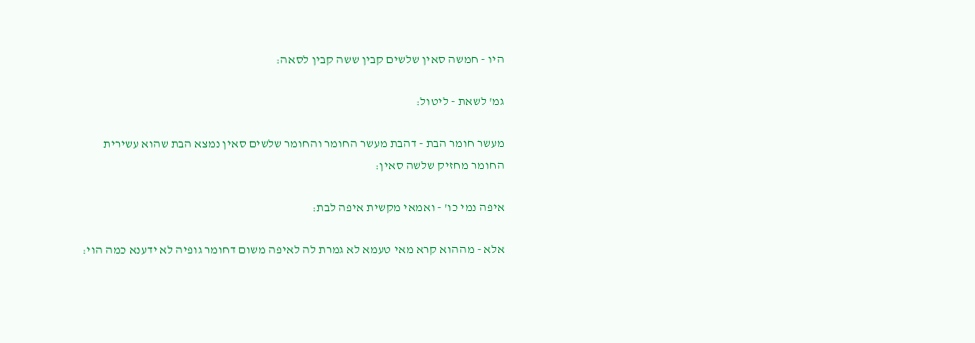היו - חמשה סאין שלשים קבין ששה קבין לסאה:

גמ' לשאת - ליטול:

מעשר חומר הבת - דהבת מעשר החומר והחומר שלשים סאין נמצא הבת שהוא עשירית החומר מחזיק שלשה סאין:

איפה נמי כו' - ואמאי מקשית איפה לבת:

אלא - מההוא קרא מאי טעמא לא גמרת לה לאיפה משום דחומר גופיה לא ידענא כמה הוי: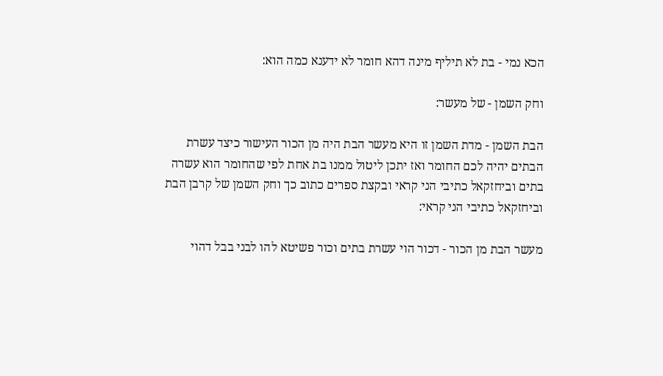הכא נמי - בת לא תיליף מינה דהא חומר לא ידענא כמה הוא:

וחק השמן - של מעשר:

הבת השמן - מדת השמן זו היא מעשר הבת היה מן הכור העישור כיצד עשרת הבתים יהיה לכם החומר ואז יתכן ליטול ממנו בת אחת לפי שהחומר הוא עשרה בתים וביחזקאל כתיבי הני קראי ובקצת ספרים כתוב כך וחק השמן של קרבן הבת וביחזקאל כתיבי הני קראי:

מעשר הבת מן הכור - דכור הוי עשרת בתים וכור פשיטא להו לבני בבל דהוי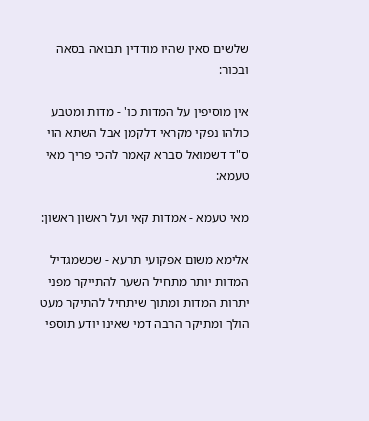שלשים סאין שהיו מודדין תבואה בסאה ובכור:

אין מוסיפין על המדות כו' - מדות ומטבע כולהו נפקי מקראי דלקמן אבל השתא הוי ס"ד דשמואל סברא קאמר להכי פריך מאי טעמא:

מאי טעמא - אמדות קאי ועל ראשון ראשון:

אלימא משום אפקועי תרעא - שכשמגדיל המדות יותר מתחיל השער להתייקר מפני יתרות המדות ומתוך שיתחיל להתיקר מעט הולך ומתיקר הרבה דמי שאינו יודע תוספי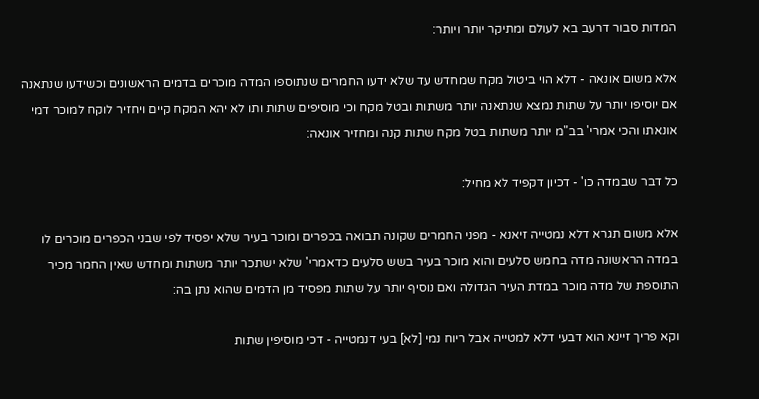המדות סבור דרעב בא לעולם ומתיקר יותר ויותר:

אלא משום אונאה - דלא הוי ביטול מקח שמחדש עד שלא ידעו החמרים שנתוספו המדה מוכרים בדמים הראשונים וכשידעו שנתאנה אם יוסיפו יותר על שתות נמצא שנתאנה יותר משתות ובטל מקח וכי מוסיפים שתות ותו לא יהא המקח קיים ויחזיר לוקח למוכר דמי אונאתו והכי אמרי' בב"מ יותר משתות בטל מקח שתות קנה ומחזיר אונאה:

כל דבר שבמדה כו' - דכיון דקפיד לא מחיל:

אלא משום תגרא דלא נמטייה זיאנא - מפני החמרים שקונה תבואה בכפרים ומוכר בעיר שלא יפסיד לפי שבני הכפרים מוכרים לו במדה הראשונה מדה בחמש סלעים והוא מוכר בעיר בשש סלעים כדאמרי' שלא ישתכר יותר משתות ומחדש שאין החמר מכיר התוספת של מדה מוכר במדת העיר הגדולה ואם נוסיף יותר על שתות מפסיד מן הדמים שהוא נתן בה:

וקא פריך זיינא הוא דבעי דלא למטייה אבל ריוח נמי [לא] בעי דנמטייה - דכי מוסיפין שתות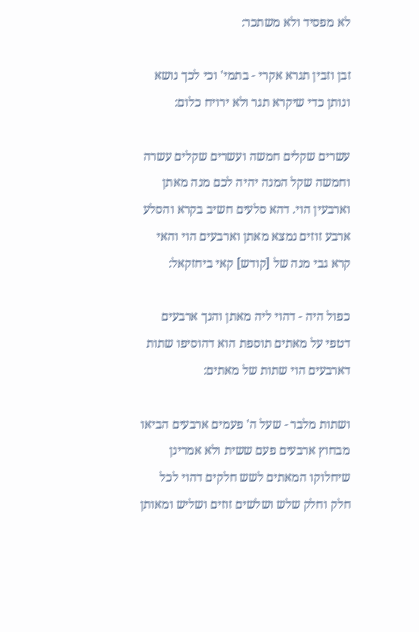לא מפסיד ולא משתכר:

זבן וזבין תגרא אקרי - בתמי' וכי לכך נושא ונותן כדי שיקרא תגר ולא ירויח כלום:

עשרים שקלים חמשה ועשרים שקלים עשרה וחמשה שקל המנה יהיה לכם מנה מאתן וארבעין הוי. דהא סלעים חשיב בקרא והסלע ארבע זוזים נמצא מאתן וארבעים הוי והאי קרא גבי מנה של [קודש] קאי ביחזקאל:

כפול היה - דהוי ליה מאתן והנך ארבעים דטפי על מאתים תוספת הוא דהוסיפו שתות דארבעים הוי שתות של מאתים:

ושתות מלבר - שעל ה' פעמים ארבעים הביאו מבחוץ ארבעים פעם ששית ולא אמרינן שיחלוקו המאתים לשש חלקים דהוי לכל חלק וחלק שלש ושלשים זוזים ושליש ומאותן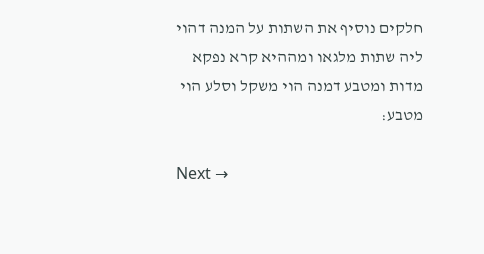חלקים נוסיף את השתות על המנה דהוי ליה שתות מלגאו ומההיא קרא נפקא מדות ומטבע דמנה הוי משקל וסלע הוי מטבע:

Next →